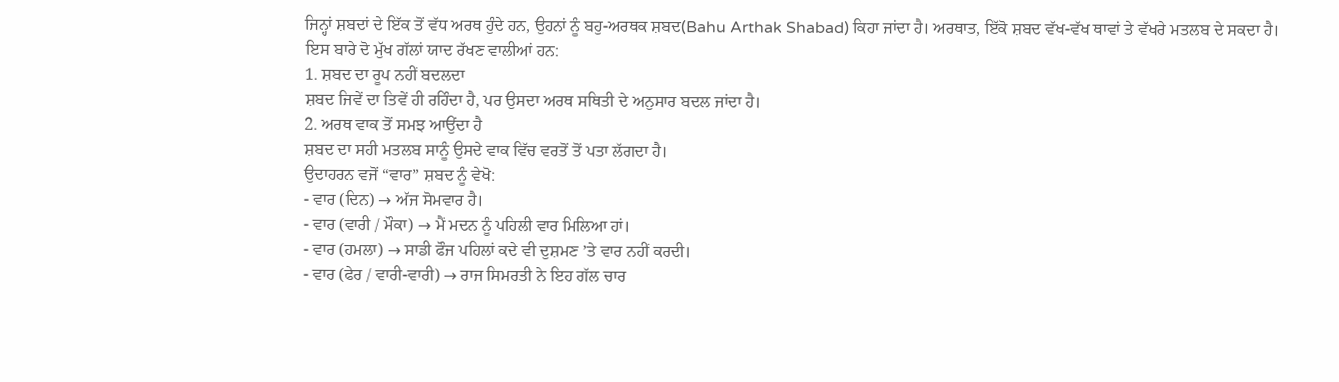ਜਿਨ੍ਹਾਂ ਸ਼ਬਦਾਂ ਦੇ ਇੱਕ ਤੋਂ ਵੱਧ ਅਰਥ ਹੁੰਦੇ ਹਨ, ਉਹਨਾਂ ਨੂੰ ਬਹੁ-ਅਰਥਕ ਸ਼ਬਦ(Bahu Arthak Shabad) ਕਿਹਾ ਜਾਂਦਾ ਹੈ। ਅਰਥਾਤ, ਇੱਕੋ ਸ਼ਬਦ ਵੱਖ-ਵੱਖ ਥਾਵਾਂ ਤੇ ਵੱਖਰੇ ਮਤਲਬ ਦੇ ਸਕਦਾ ਹੈ।
ਇਸ ਬਾਰੇ ਦੋ ਮੁੱਖ ਗੱਲਾਂ ਯਾਦ ਰੱਖਣ ਵਾਲੀਆਂ ਹਨ:
1. ਸ਼ਬਦ ਦਾ ਰੂਪ ਨਹੀਂ ਬਦਲਦਾ
ਸ਼ਬਦ ਜਿਵੇਂ ਦਾ ਤਿਵੇਂ ਹੀ ਰਹਿੰਦਾ ਹੈ, ਪਰ ਉਸਦਾ ਅਰਥ ਸਥਿਤੀ ਦੇ ਅਨੁਸਾਰ ਬਦਲ ਜਾਂਦਾ ਹੈ।
2. ਅਰਥ ਵਾਕ ਤੋਂ ਸਮਝ ਆਉਂਦਾ ਹੈ
ਸ਼ਬਦ ਦਾ ਸਹੀ ਮਤਲਬ ਸਾਨੂੰ ਉਸਦੇ ਵਾਕ ਵਿੱਚ ਵਰਤੋਂ ਤੋਂ ਪਤਾ ਲੱਗਦਾ ਹੈ।
ਉਦਾਹਰਨ ਵਜੋਂ “ਵਾਰ” ਸ਼ਬਦ ਨੂੰ ਵੇਖੋ:
- ਵਾਰ (ਦਿਨ) → ਅੱਜ ਸੋਮਵਾਰ ਹੈ।
- ਵਾਰ (ਵਾਰੀ / ਮੌਕਾ) → ਮੈਂ ਮਦਨ ਨੂੰ ਪਹਿਲੀ ਵਾਰ ਮਿਲਿਆ ਹਾਂ।
- ਵਾਰ (ਹਮਲਾ) → ਸਾਡੀ ਫੌਜ ਪਹਿਲਾਂ ਕਦੇ ਵੀ ਦੁਸ਼ਮਣ ’ਤੇ ਵਾਰ ਨਹੀਂ ਕਰਦੀ।
- ਵਾਰ (ਫੇਰ / ਵਾਰੀ-ਵਾਰੀ) → ਰਾਜ ਸਿਮਰਤੀ ਨੇ ਇਹ ਗੱਲ ਚਾਰ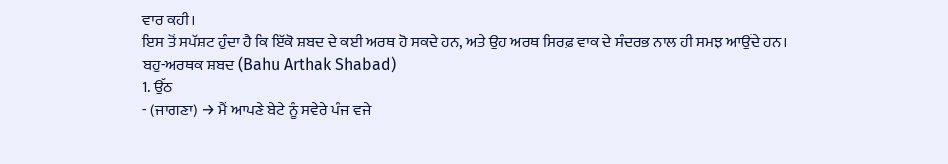ਵਾਰ ਕਹੀ।
ਇਸ ਤੋਂ ਸਪੱਸ਼ਟ ਹੁੰਦਾ ਹੈ ਕਿ ਇੱਕੋ ਸ਼ਬਦ ਦੇ ਕਈ ਅਰਥ ਹੋ ਸਕਦੇ ਹਨ, ਅਤੇ ਉਹ ਅਰਥ ਸਿਰਫ਼ ਵਾਕ ਦੇ ਸੰਦਰਭ ਨਾਲ ਹੀ ਸਮਝ ਆਉਂਦੇ ਹਨ।
ਬਹੁ-ਅਰਥਕ ਸ਼ਬਦ (Bahu Arthak Shabad)
1. ਉੱਠ
- (ਜਾਗਣਾ) → ਮੈਂ ਆਪਣੇ ਬੇਟੇ ਨੂੰ ਸਵੇਰੇ ਪੰਜ ਵਜੇ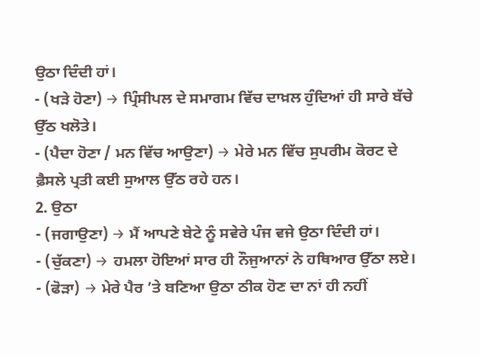ਉਠਾ ਦਿੰਦੀ ਹਾਂ।
- (ਖੜੇ ਹੋਣਾ) → ਪ੍ਰਿੰਸੀਪਲ ਦੇ ਸਮਾਗਮ ਵਿੱਚ ਦਾਖ਼ਲ ਹੁੰਦਿਆਂ ਹੀ ਸਾਰੇ ਬੱਚੇ ਉੱਠ ਖਲੋਤੇ।
- (ਪੈਦਾ ਹੋਣਾ / ਮਨ ਵਿੱਚ ਆਉਣਾ) → ਮੇਰੇ ਮਨ ਵਿੱਚ ਸੁਪਰੀਮ ਕੋਰਟ ਦੇ ਫ਼ੈਸਲੇ ਪ੍ਰਤੀ ਕਈ ਸੁਆਲ ਉੱਠ ਰਹੇ ਹਨ।
2. ਉਠਾ
- (ਜਗਾਉਣਾ) → ਮੈਂ ਆਪਣੇ ਬੇਟੇ ਨੂੰ ਸਵੇਰੇ ਪੰਜ ਵਜੇ ਉਠਾ ਦਿੰਦੀ ਹਾਂ।
- (ਚੁੱਕਣਾ) → ਹਮਲਾ ਹੋਇਆਂ ਸਾਰ ਹੀ ਨੌਜੁਆਨਾਂ ਨੇ ਹਥਿਆਰ ਉੱਠਾ ਲਏ।
- (ਫੋੜਾ) → ਮੇਰੇ ਪੈਰ ’ਤੇ ਬਣਿਆ ਉਠਾ ਠੀਕ ਹੋਣ ਦਾ ਨਾਂ ਹੀ ਨਹੀਂ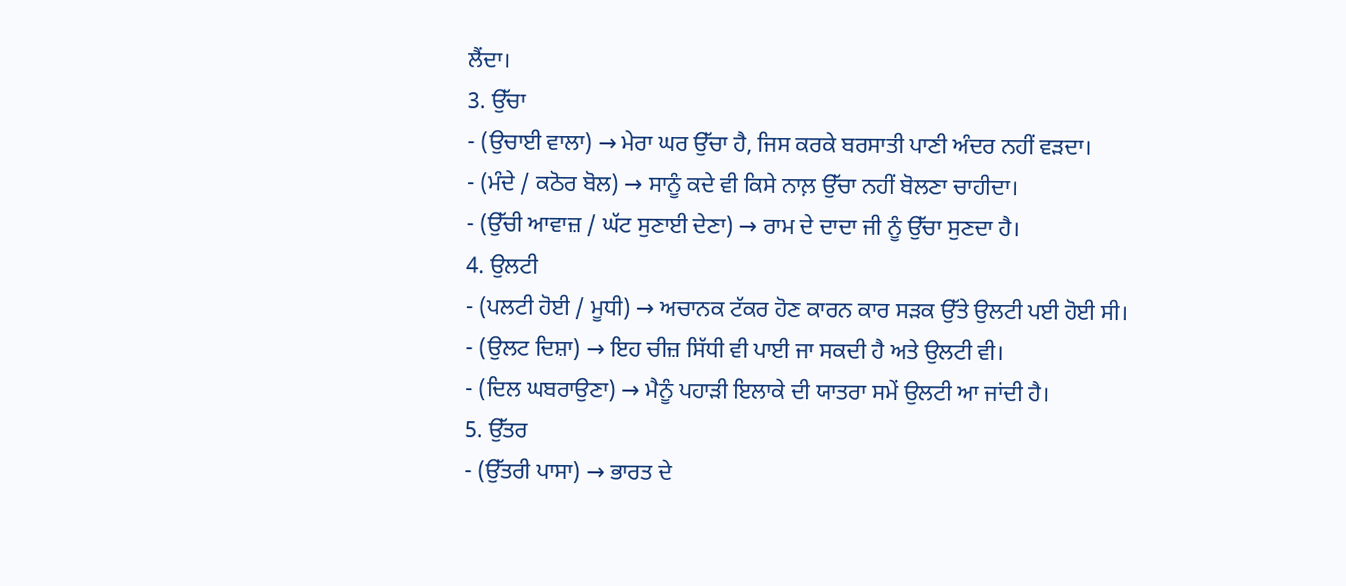ਲੈਂਦਾ।
3. ਉੱਚਾ
- (ਉਚਾਈ ਵਾਲਾ) → ਮੇਰਾ ਘਰ ਉੱਚਾ ਹੈ, ਜਿਸ ਕਰਕੇ ਬਰਸਾਤੀ ਪਾਣੀ ਅੰਦਰ ਨਹੀਂ ਵੜਦਾ।
- (ਮੰਦੇ / ਕਠੋਰ ਬੋਲ) → ਸਾਨੂੰ ਕਦੇ ਵੀ ਕਿਸੇ ਨਾਲ਼ ਉੱਚਾ ਨਹੀਂ ਬੋਲਣਾ ਚਾਹੀਦਾ।
- (ਉੱਚੀ ਆਵਾਜ਼ / ਘੱਟ ਸੁਣਾਈ ਦੇਣਾ) → ਰਾਮ ਦੇ ਦਾਦਾ ਜੀ ਨੂੰ ਉੱਚਾ ਸੁਣਦਾ ਹੈ।
4. ਉਲਟੀ
- (ਪਲਟੀ ਹੋਈ / ਮੂਧੀ) → ਅਚਾਨਕ ਟੱਕਰ ਹੋਣ ਕਾਰਨ ਕਾਰ ਸੜਕ ਉੱਤੇ ਉਲਟੀ ਪਈ ਹੋਈ ਸੀ।
- (ਉਲਟ ਦਿਸ਼ਾ) → ਇਹ ਚੀਜ਼ ਸਿੱਧੀ ਵੀ ਪਾਈ ਜਾ ਸਕਦੀ ਹੈ ਅਤੇ ਉਲਟੀ ਵੀ।
- (ਦਿਲ ਘਬਰਾਉਣਾ) → ਮੈਨੂੰ ਪਹਾੜੀ ਇਲਾਕੇ ਦੀ ਯਾਤਰਾ ਸਮੇਂ ਉਲਟੀ ਆ ਜਾਂਦੀ ਹੈ।
5. ਉੱਤਰ
- (ਉੱਤਰੀ ਪਾਸਾ) → ਭਾਰਤ ਦੇ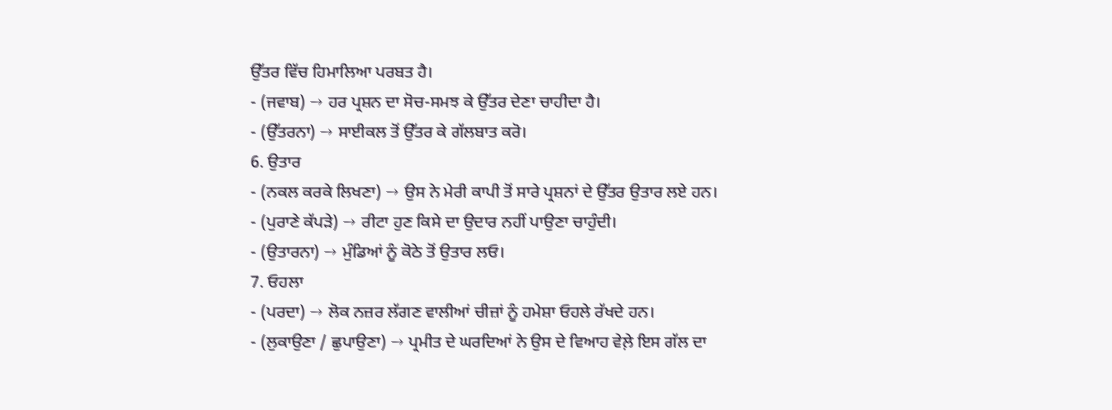ਉੱਤਰ ਵਿੱਚ ਹਿਮਾਲਿਆ ਪਰਬਤ ਹੈ।
- (ਜਵਾਬ) → ਹਰ ਪ੍ਰਸ਼ਨ ਦਾ ਸੋਚ-ਸਮਝ ਕੇ ਉੱਤਰ ਦੇਣਾ ਚਾਹੀਦਾ ਹੈ।
- (ਉੱਤਰਨਾ) → ਸਾਈਕਲ ਤੋਂ ਉੱਤਰ ਕੇ ਗੱਲਬਾਤ ਕਰੋ।
6. ਉਤਾਰ
- (ਨਕਲ ਕਰਕੇ ਲਿਖਣਾ) → ਉਸ ਨੇ ਮੇਰੀ ਕਾਪੀ ਤੋਂ ਸਾਰੇ ਪ੍ਰਸ਼ਨਾਂ ਦੇ ਉੱਤਰ ਉਤਾਰ ਲਏ ਹਨ।
- (ਪੁਰਾਣੇ ਕੱਪੜੇ) → ਰੀਟਾ ਹੁਣ ਕਿਸੇ ਦਾ ਉਦਾਰ ਨਹੀਂ ਪਾਉਣਾ ਚਾਹੁੰਦੀ।
- (ਉਤਾਰਨਾ) → ਮੁੰਡਿਆਂ ਨੂੰ ਕੋਠੇ ਤੋਂ ਉਤਾਰ ਲਓ।
7. ਓਹਲਾ
- (ਪਰਦਾ) → ਲੋਕ ਨਜ਼ਰ ਲੱਗਣ ਵਾਲੀਆਂ ਚੀਜ਼ਾਂ ਨੂੰ ਹਮੇਸ਼ਾ ਓਹਲੇ ਰੱਖਦੇ ਹਨ।
- (ਲੁਕਾਉਣਾ / ਛੁਪਾਉਣਾ) → ਪ੍ਰਮੀਤ ਦੇ ਘਰਦਿਆਂ ਨੇ ਉਸ ਦੇ ਵਿਆਹ ਵੇਲ਼ੇ ਇਸ ਗੱਲ ਦਾ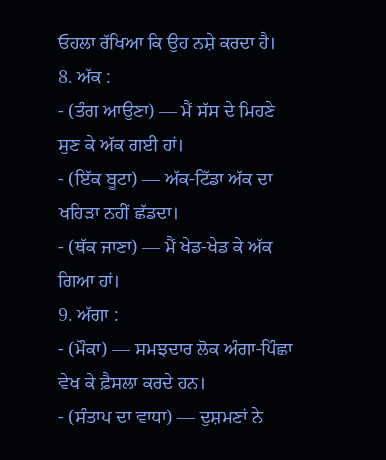ਓਹਲਾ ਰੱਖਿਆ ਕਿ ਉਹ ਨਸ਼ੇ ਕਰਦਾ ਹੈ।
8. ਅੱਕ :
- (ਤੰਗ ਆਉਣਾ) — ਮੈਂ ਸੱਸ ਦੇ ਮਿਹਣੇ ਸੁਣ ਕੇ ਅੱਕ ਗਈ ਹਾਂ।
- (ਇੱਕ ਬੂਟਾ) — ਅੱਕ-ਟਿੱਡਾ ਅੱਕ ਦਾ ਖਹਿੜਾ ਨਹੀਂ ਛੱਡਦਾ।
- (ਥੱਕ ਜਾਣਾ) — ਮੈਂ ਖੇਡ-ਖੇਡ ਕੇ ਅੱਕ ਗਿਆ ਹਾਂ।
9. ਅੱਗਾ :
- (ਮੌਕਾ) — ਸਮਝਦਾਰ ਲੋਕ ਅੰਗਾ-ਪਿੰਛਾ ਵੇਖ ਕੇ ਫ਼ੈਸਲਾ ਕਰਦੇ ਹਨ।
- (ਸੰਤਾਪ ਦਾ ਵਾਧਾ) — ਦੁਸ਼ਮਣਾਂ ਨੇ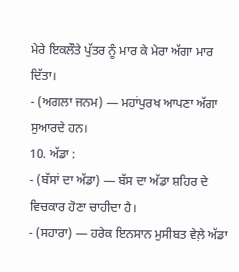ਮੇਰੇ ਇਕਲੌਤੇ ਪੁੱਤਰ ਨੂੰ ਮਾਰ ਕੇ ਮੇਰਾ ਅੱਗਾ ਮਾਰ ਦਿੱਤਾ।
- (ਅਗਲਾ ਜਨਮ) — ਮਹਾਂਪੁਰਖ ਆਪਣਾ ਅੱਗਾ ਸੁਆਰਦੇ ਹਨ।
10. ਅੱਡਾ :
- (ਬੱਸਾਂ ਦਾ ਅੱਡਾ) — ਬੱਸ ਦਾ ਅੱਡਾ ਸ਼ਹਿਰ ਦੇ ਵਿਚਕਾਰ ਹੋਣਾ ਚਾਹੀਦਾ ਹੈ।
- (ਸਹਾਰਾ) — ਹਰੇਕ ਇਨਸਾਨ ਮੁਸੀਬਤ ਵੇਲ਼ੇ ਅੱਡਾ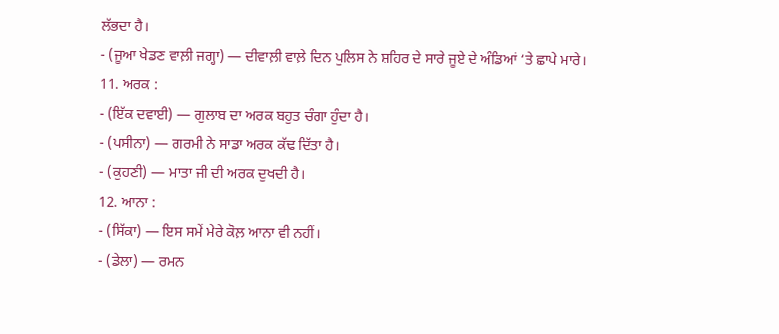ਲੱਭਦਾ ਹੈ।
- (ਜੂਆ ਖੇਡਣ ਵਾਲ਼ੀ ਜਗ੍ਹਾ) — ਦੀਵਾਲ਼ੀ ਵਾਲ਼ੇ ਦਿਨ ਪੁਲਿਸ ਨੇ ਸ਼ਹਿਰ ਦੇ ਸਾਰੇ ਜੂਏ ਦੇ ਅੰਡਿਆਂ ‘ਤੇ ਛਾਪੇ ਮਾਰੇ।
11. ਅਰਕ :
- (ਇੱਕ ਦਵਾਈ) — ਗੁਲਾਬ ਦਾ ਅਰਕ ਬਹੁਤ ਚੰਗਾ ਹੁੰਦਾ ਹੈ।
- (ਪਸੀਨਾ) — ਗਰਮੀ ਨੇ ਸਾਡਾ ਅਰਕ ਕੱਢ ਦਿੱਤਾ ਹੈ।
- (ਕੁਹਣੀ) — ਮਾਤਾ ਜੀ ਦੀ ਅਰਕ ਦੁਖਦੀ ਹੈ।
12. ਆਨਾ :
- (ਸਿੱਕਾ) — ਇਸ ਸਮੇਂ ਮੇਰੇ ਕੋਲ਼ ਆਨਾ ਵੀ ਨਹੀਂ।
- (ਡੇਲਾ) — ਰਮਨ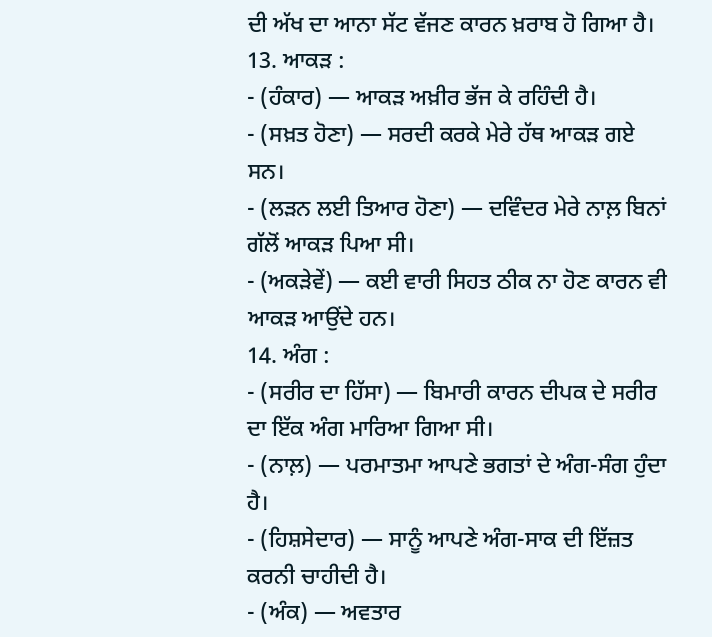ਦੀ ਅੱਖ ਦਾ ਆਨਾ ਸੱਟ ਵੱਜਣ ਕਾਰਨ ਖ਼ਰਾਬ ਹੋ ਗਿਆ ਹੈ।
13. ਆਕੜ :
- (ਹੰਕਾਰ) — ਆਕੜ ਅਖ਼ੀਰ ਭੱਜ ਕੇ ਰਹਿੰਦੀ ਹੈ।
- (ਸਖ਼ਤ ਹੋਣਾ) — ਸਰਦੀ ਕਰਕੇ ਮੇਰੇ ਹੱਥ ਆਕੜ ਗਏ ਸਨ।
- (ਲੜਨ ਲਈ ਤਿਆਰ ਹੋਣਾ) — ਦਵਿੰਦਰ ਮੇਰੇ ਨਾਲ਼ ਬਿਨਾਂ ਗੱਲੋਂ ਆਕੜ ਪਿਆ ਸੀ।
- (ਅਕੜੇਵੇਂ) — ਕਈ ਵਾਰੀ ਸਿਹਤ ਠੀਕ ਨਾ ਹੋਣ ਕਾਰਨ ਵੀ ਆਕੜ ਆਉਂਦੇ ਹਨ।
14. ਅੰਗ :
- (ਸਰੀਰ ਦਾ ਹਿੱਸਾ) — ਬਿਮਾਰੀ ਕਾਰਨ ਦੀਪਕ ਦੇ ਸਰੀਰ ਦਾ ਇੱਕ ਅੰਗ ਮਾਰਿਆ ਗਿਆ ਸੀ।
- (ਨਾਲ਼) — ਪਰਮਾਤਮਾ ਆਪਣੇ ਭਗਤਾਂ ਦੇ ਅੰਗ-ਸੰਗ ਹੁੰਦਾ ਹੈ।
- (ਹਿਸ਼ਸੇਦਾਰ) — ਸਾਨੂੰ ਆਪਣੇ ਅੰਗ-ਸਾਕ ਦੀ ਇੱਜ਼ਤ ਕਰਨੀ ਚਾਹੀਦੀ ਹੈ।
- (ਅੰਕ) — ਅਵਤਾਰ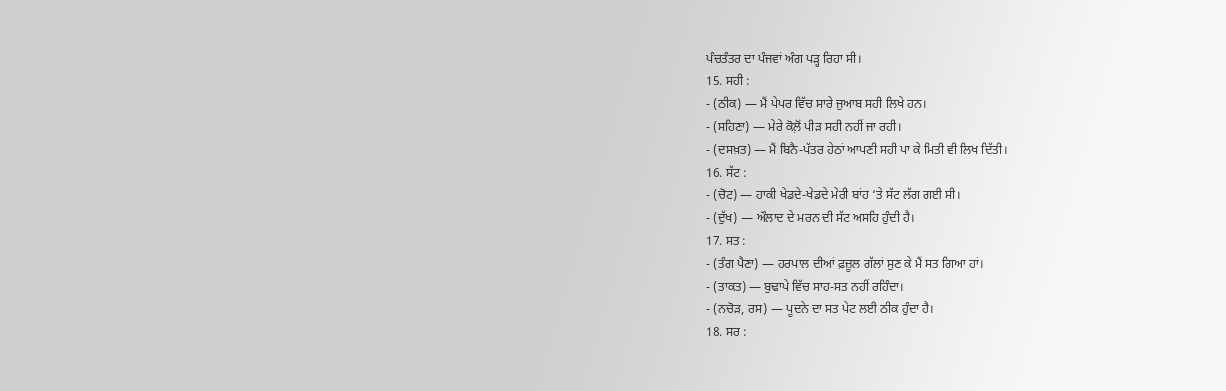ਪੰਚਤੰਤਰ ਦਾ ਪੰਜਵਾਂ ਅੰਗ ਪੜ੍ਹ ਰਿਹਾ ਸੀ।
15. ਸਹੀ :
- (ਠੀਕ) — ਮੈਂ ਪੇਪਰ ਵਿੱਚ ਸਾਰੇ ਜੁਆਬ ਸਹੀ ਲਿਖੇ ਹਨ।
- (ਸਹਿਣਾ) — ਮੇਰੇ ਕੋਲ਼ੋਂ ਪੀੜ ਸਹੀ ਨਹੀਂ ਜਾ ਰਹੀ।
- (ਦਸਖ਼ਤ) — ਮੈਂ ਬਿਨੈ-ਪੱਤਰ ਹੇਠਾਂ ਆਪਣੀ ਸਹੀ ਪਾ ਕੇ ਮਿਤੀ ਵੀ ਲਿਖ ਦਿੱਤੀ।
16. ਸੱਟ :
- (ਚੋਟ) — ਹਾਕੀ ਖੇਡਦੇ-ਖੇਡਦੇ ਮੇਰੀ ਬਾਂਹ ‘ਤੇ ਸੱਟ ਲੱਗ ਗਈ ਸੀ।
- (ਦੁੱਖ) — ਔਲਾਦ ਦੇ ਮਰਨ ਦੀ ਸੱਟ ਅਸਹਿ ਹੁੰਦੀ ਹੈ।
17. ਸਤ :
- (ਤੰਗ ਪੈਣਾ) — ਹਰਪਾਲ ਦੀਆਂ ਫ਼ਜ਼ੂਲ ਗੱਲਾਂ ਸੁਣ ਕੇ ਮੈਂ ਸਤ ਗਿਆ ਹਾਂ।
- (ਤਾਕਤ) — ਬੁਢਾਪੇ ਵਿੱਚ ਸਾਹ-ਸਤ ਨਹੀਂ ਰਹਿੰਦਾ।
- (ਨਚੋੜ, ਰਸ) — ਪੂਦਨੇ ਦਾ ਸਤ ਪੇਟ ਲਈ ਠੀਕ ਹੁੰਦਾ ਹੈ।
18. ਸਰ :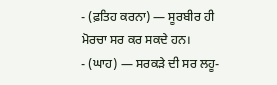- (ਫ਼ਤਿਹ ਕਰਨਾ) — ਸੂਰਬੀਰ ਹੀ ਮੋਰਚਾ ਸਰ ਕਰ ਸਕਦੇ ਹਨ।
- (ਘਾਹ) — ਸਰਕੜੇ ਦੀ ਸਰ ਲਹੂ-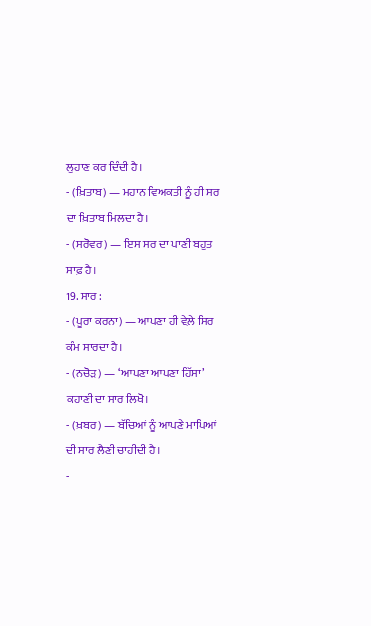ਲੁਹਾਣ ਕਰ ਦਿੰਦੀ ਹੈ।
- (ਖ਼ਿਤਾਬ) — ਮਹਾਨ ਵਿਅਕਤੀ ਨੂੰ ਹੀ ਸਰ ਦਾ ਖ਼ਿਤਾਬ ਮਿਲਦਾ ਹੈ।
- (ਸਰੋਵਰ) — ਇਸ ਸਰ ਦਾ ਪਾਣੀ ਬਹੁਤ ਸਾਫ਼ ਹੈ।
19. ਸਾਰ :
- (ਪੂਰਾ ਕਰਨਾ) — ਆਪਣਾ ਹੀ ਵੇਲ਼ੇ ਸਿਰ ਕੰਮ ਸਾਰਦਾ ਹੈ।
- (ਨਚੋੜ) — ‘ਆਪਣਾ ਆਪਣਾ ਹਿੱਸਾ’ ਕਹਾਣੀ ਦਾ ਸਾਰ ਲਿਖੋ।
- (ਖ਼ਬਰ) — ਬੱਚਿਆਂ ਨੂੰ ਆਪਣੇ ਮਾਪਿਆਂ ਦੀ ਸਾਰ ਲੈਣੀ ਚਾਹੀਦੀ ਹੈ।
-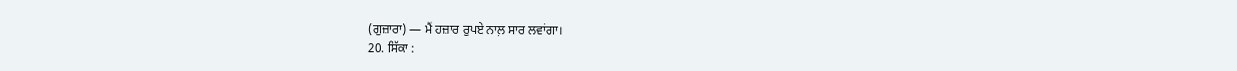(ਗੁਜ਼ਾਰਾ) — ਮੈਂ ਹਜ਼ਾਰ ਰੁਪਏ ਨਾਲ਼ ਸਾਰ ਲਵਾਂਗਾ।
20. ਸਿੱਕਾ :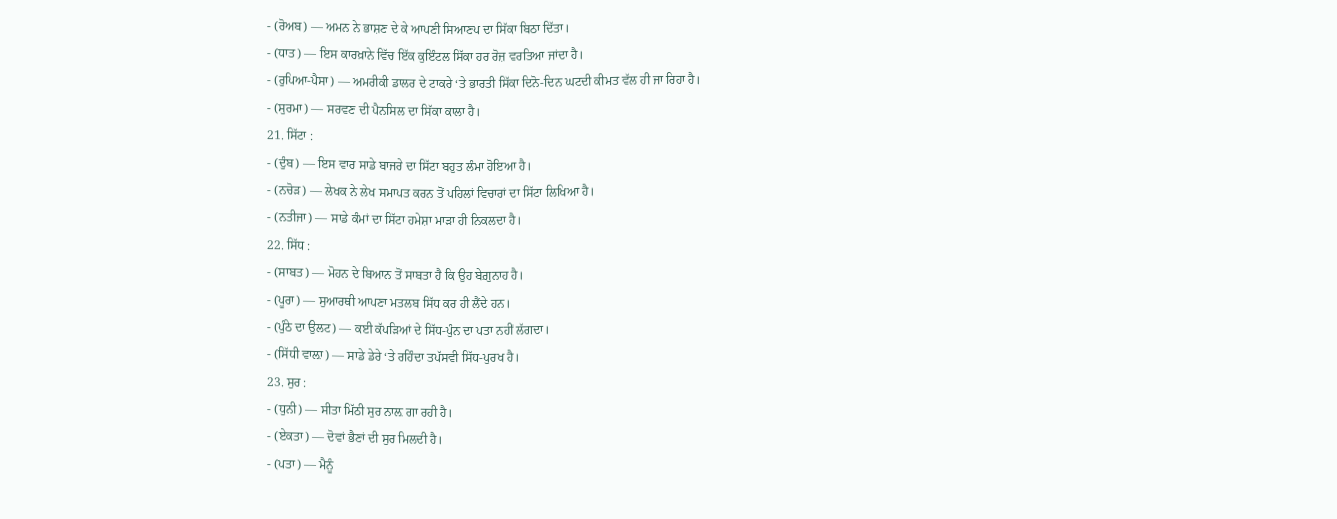- (ਰੋਅਬ) — ਅਮਨ ਨੇ ਭਾਸ਼ਣ ਦੇ ਕੇ ਆਪਣੀ ਸਿਆਣਪ ਦਾ ਸਿੱਕਾ ਬਿਠਾ ਦਿੱਤਾ।
- (ਧਾਤ) — ਇਸ ਕਾਰਖ਼ਾਨੇ ਵਿੱਚ ਇੱਕ ਕੁਇੰਟਲ ਸਿੱਕਾ ਹਰ ਰੋਜ਼ ਵਰਤਿਆ ਜਾਂਦਾ ਹੈ।
- (ਰੁਪਿਆ-ਪੈਸਾ) — ਅਮਰੀਕੀ ਡਾਲਰ ਦੇ ਟਾਕਰੇ ‘ਤੇ ਭਾਰਤੀ ਸਿੱਕਾ ਦਿਨੋ-ਦਿਨ ਘਟਦੀ ਕੀਮਤ ਵੱਲ ਹੀ ਜਾ ਰਿਹਾ ਹੈ।
- (ਸੁਰਮਾ) — ਸਰਵਣ ਦੀ ਪੈਨਸਿਲ ਦਾ ਸਿੱਕਾ ਕਾਲਾ ਹੈ।
21. ਸਿੱਟਾ :
- (ਦੁੰਬ) — ਇਸ ਵਾਰ ਸਾਡੇ ਬਾਜਰੇ ਦਾ ਸਿੱਟਾ ਬਹੁਤ ਲੰਮਾ ਹੋਇਆ ਹੈ।
- (ਨਚੋੜ) — ਲੇਖਕ ਨੇ ਲੇਖ ਸਮਾਪਤ ਕਰਨ ਤੋਂ ਪਹਿਲਾਂ ਵਿਚਾਰਾਂ ਦਾ ਸਿੱਟਾ ਲਿਖਿਆ ਹੈ।
- (ਨਤੀਜਾ) — ਸਾਡੇ ਕੰਮਾਂ ਦਾ ਸਿੱਟਾ ਹਮੇਸ਼ਾ ਮਾੜਾ ਹੀ ਨਿਕਲਦਾ ਹੈ।
22. ਸਿੱਧ :
- (ਸਾਬਤ) — ਮੋਹਨ ਦੇ ਬਿਆਨ ਤੋਂ ਸਾਬਤਾ ਹੈ ਕਿ ਉਹ ਬੇਗ਼ੁਨਾਹ ਹੈ।
- (ਪੂਰਾ) — ਸੁਆਰਥੀ ਆਪਣਾ ਮਤਲਬ ਸਿੱਧ ਕਰ ਹੀ ਲੈਂਦੇ ਹਨ।
- (ਪੁੰਠੇ ਦਾ ਉਲਟ) — ਕਈ ਕੱਪੜਿਆਂ ਦੇ ਸਿੱਧ-ਪੁੰਨ ਦਾ ਪਤਾ ਨਹੀਂ ਲੱਗਦਾ।
- (ਸਿੱਧੀ ਵਾਲ਼ਾ) — ਸਾਡੇ ਡੇਰੇ ‘ਤੇ ਰਹਿੰਦਾ ਤਪੱਸਵੀ ਸਿੱਧ-ਪੁਰਖ ਹੈ।
23. ਸੁਰ :
- (ਧੁਨੀ) — ਸੀਤਾ ਮਿੱਠੀ ਸੁਰ ਨਾਲ਼ ਗਾ ਰਹੀ ਹੈ।
- (ਏਕਤਾ) — ਦੋਵਾਂ ਭੈਣਾਂ ਦੀ ਸੁਰ ਮਿਲਦੀ ਹੈ।
- (ਪਤਾ) — ਮੈਨੂੰ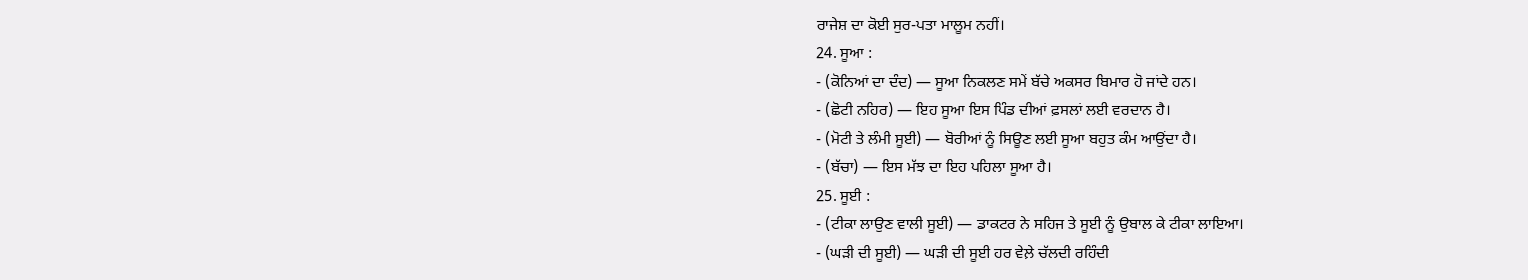ਰਾਜੇਸ਼ ਦਾ ਕੋਈ ਸੁਰ-ਪਤਾ ਮਾਲੂਮ ਨਹੀਂ।
24. ਸੂਆ :
- (ਕੋਨਿਆਂ ਦਾ ਦੰਦ) — ਸੂਆ ਨਿਕਲਣ ਸਮੇਂ ਬੱਚੇ ਅਕਸਰ ਬਿਮਾਰ ਹੋ ਜਾਂਦੇ ਹਨ।
- (ਛੋਟੀ ਨਹਿਰ) — ਇਹ ਸੂਆ ਇਸ ਪਿੰਡ ਦੀਆਂ ਫ਼ਸਲਾਂ ਲਈ ਵਰਦਾਨ ਹੈ।
- (ਮੋਟੀ ਤੇ ਲੰਮੀ ਸੂਈ) — ਬੋਰੀਆਂ ਨੂੰ ਸਿਊਣ ਲਈ ਸੂਆ ਬਹੁਤ ਕੰਮ ਆਉਂਦਾ ਹੈ।
- (ਬੱਚਾ) — ਇਸ ਮੱਝ ਦਾ ਇਹ ਪਹਿਲਾ ਸੂਆ ਹੈ।
25. ਸੂਈ :
- (ਟੀਕਾ ਲਾਉਣ ਵਾਲੀ ਸੂਈ) — ਡਾਕਟਰ ਨੇ ਸਹਿਜ ਤੇ ਸੂਈ ਨੂੰ ਉਬਾਲ ਕੇ ਟੀਕਾ ਲਾਇਆ।
- (ਘੜੀ ਦੀ ਸੂਈ) — ਘੜੀ ਦੀ ਸੂਈ ਹਰ ਵੇਲ਼ੇ ਚੱਲਦੀ ਰਹਿੰਦੀ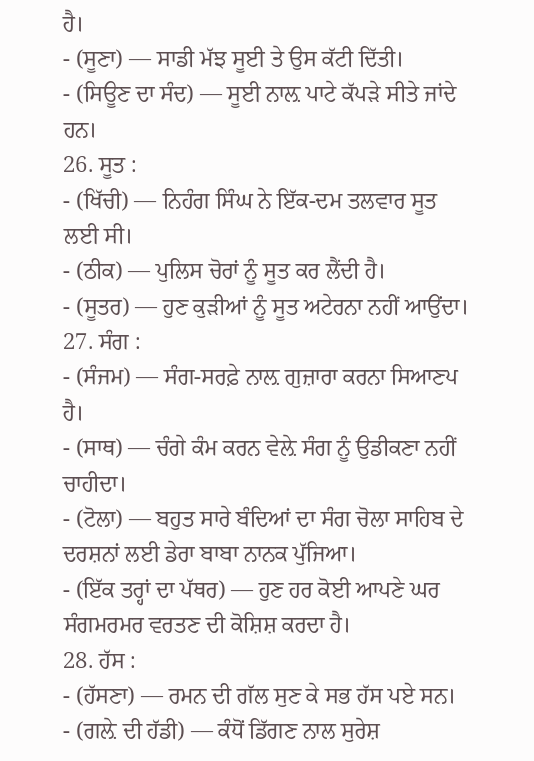ਹੈ।
- (ਸੂਣਾ) — ਸਾਡੀ ਮੱਝ ਸੂਈ ਤੇ ਉਸ ਕੱਟੀ ਦਿੱਤੀ।
- (ਸਿਊਣ ਦਾ ਸੰਦ) — ਸੂਈ ਨਾਲ਼ ਪਾਟੇ ਕੱਪੜੇ ਸੀਤੇ ਜਾਂਦੇ ਹਨ।
26. ਸੂਤ :
- (ਖਿੱਚੀ) — ਨਿਹੰਗ ਸਿੰਘ ਨੇ ਇੱਕ-ਦਮ ਤਲਵਾਰ ਸੂਤ ਲਈ ਸੀ।
- (ਠੀਕ) — ਪੁਲਿਸ ਚੋਰਾਂ ਨੂੰ ਸੂਤ ਕਰ ਲੈਂਦੀ ਹੈ।
- (ਸੂਤਰ) — ਹੁਣ ਕੁੜੀਆਂ ਨੂੰ ਸੂਤ ਅਟੇਰਨਾ ਨਹੀਂ ਆਉਂਦਾ।
27. ਸੰਗ :
- (ਸੰਜਮ) — ਸੰਗ-ਸਰਫ਼ੇ ਨਾਲ਼ ਗੁਜ਼ਾਰਾ ਕਰਨਾ ਸਿਆਣਪ ਹੈ।
- (ਸਾਥ) — ਚੰਗੇ ਕੰਮ ਕਰਨ ਵੇਲ਼ੇ ਸੰਗ ਨੂੰ ਉਡੀਕਣਾ ਨਹੀਂ ਚਾਹੀਦਾ।
- (ਟੋਲਾ) — ਬਹੁਤ ਸਾਰੇ ਬੰਦਿਆਂ ਦਾ ਸੰਗ ਚੋਲਾ ਸਾਹਿਬ ਦੇ ਦਰਸ਼ਨਾਂ ਲਈ ਡੇਰਾ ਬਾਬਾ ਨਾਨਕ ਪੁੱਜਿਆ।
- (ਇੱਕ ਤਰ੍ਹਾਂ ਦਾ ਪੱਥਰ) — ਹੁਣ ਹਰ ਕੋਈ ਆਪਣੇ ਘਰ ਸੰਗਮਰਮਰ ਵਰਤਣ ਦੀ ਕੋਸ਼ਿਸ਼ ਕਰਦਾ ਹੈ।
28. ਹੱਸ :
- (ਹੱਸਣਾ) — ਰਮਨ ਦੀ ਗੱਲ ਸੁਣ ਕੇ ਸਭ ਹੱਸ ਪਏ ਸਨ।
- (ਗਲ਼ੇ ਦੀ ਹੱਡੀ) — ਕੰਧੋਂ ਡਿੱਗਣ ਨਾਲ ਸੁਰੇਸ਼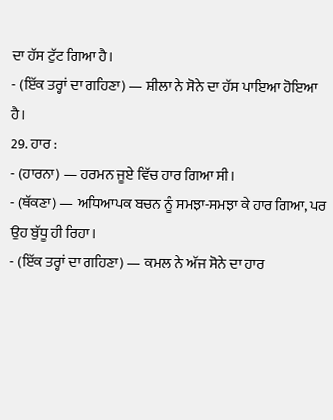ਦਾ ਹੱਸ ਟੁੱਟ ਗਿਆ ਹੈ।
- (ਇੱਕ ਤਰ੍ਹਾਂ ਦਾ ਗਹਿਣਾ) — ਸ਼ੀਲਾ ਨੇ ਸੋਨੇ ਦਾ ਹੱਸ ਪਾਇਆ ਹੋਇਆ ਹੈ।
29. ਹਾਰ :
- (ਹਾਰਨਾ) — ਹਰਮਨ ਜੂਏ ਵਿੱਚ ਹਾਰ ਗਿਆ ਸੀ।
- (ਥੱਕਣਾ) — ਅਧਿਆਪਕ ਬਚਨ ਨੂੰ ਸਮਝਾ-ਸਮਝਾ ਕੇ ਹਾਰ ਗਿਆ, ਪਰ ਉਹ ਬੁੱਧੂ ਹੀ ਰਿਹਾ।
- (ਇੱਕ ਤਰ੍ਹਾਂ ਦਾ ਗਹਿਣਾ) — ਕਮਲ ਨੇ ਅੱਜ ਸੋਨੇ ਦਾ ਹਾਰ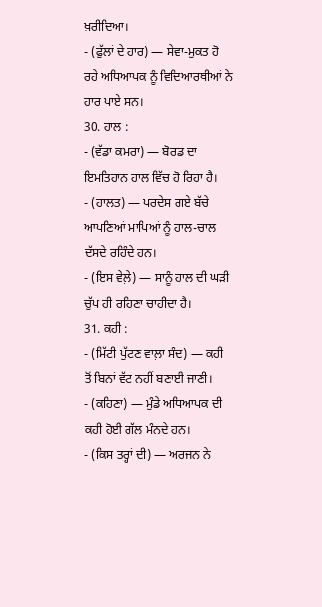ਖ਼ਰੀਦਿਆ।
- (ਫੁੱਲਾਂ ਦੇ ਹਾਰ) — ਸੇਵਾ-ਮੁਕਤ ਹੋ ਰਹੇ ਅਧਿਆਪਕ ਨੂੰ ਵਿਦਿਆਰਥੀਆਂ ਨੇ ਹਾਰ ਪਾਏ ਸਨ।
30. ਹਾਲ :
- (ਵੱਡਾ ਕਮਰਾ) — ਬੋਰਡ ਦਾ ਇਮਤਿਹਾਨ ਹਾਲ ਵਿੱਚ ਹੋ ਰਿਹਾ ਹੈ।
- (ਹਾਲਤ) — ਪਰਦੇਸ ਗਏ ਬੱਚੇ ਆਪਣਿਆਂ ਮਾਪਿਆਂ ਨੂੰ ਹਾਲ-ਚਾਲ ਦੱਸਦੇ ਰਹਿੰਦੇ ਹਨ।
- (ਇਸ ਵੇਲ਼ੇ) — ਸਾਨੂੰ ਹਾਲ ਦੀ ਘੜੀ ਚੁੱਪ ਹੀ ਰਹਿਣਾ ਚਾਹੀਦਾ ਹੈ।
31. ਕਹੀ :
- (ਮਿੱਟੀ ਪੁੱਟਣ ਵਾਲ਼ਾ ਸੰਦ) — ਕਹੀ ਤੋਂ ਬਿਨਾਂ ਵੱਟ ਨਹੀਂ ਬਣਾਈ ਜਾਣੀ।
- (ਕਹਿਣਾ) — ਮੁੰਡੇ ਅਧਿਆਪਕ ਦੀ ਕਹੀ ਹੋਈ ਗੱਲ ਮੰਨਦੇ ਹਨ।
- (ਕਿਸ ਤਰ੍ਹਾਂ ਦੀ) — ਅਰਜਨ ਨੇ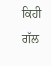ਕਿਹੀ ਗੱਲ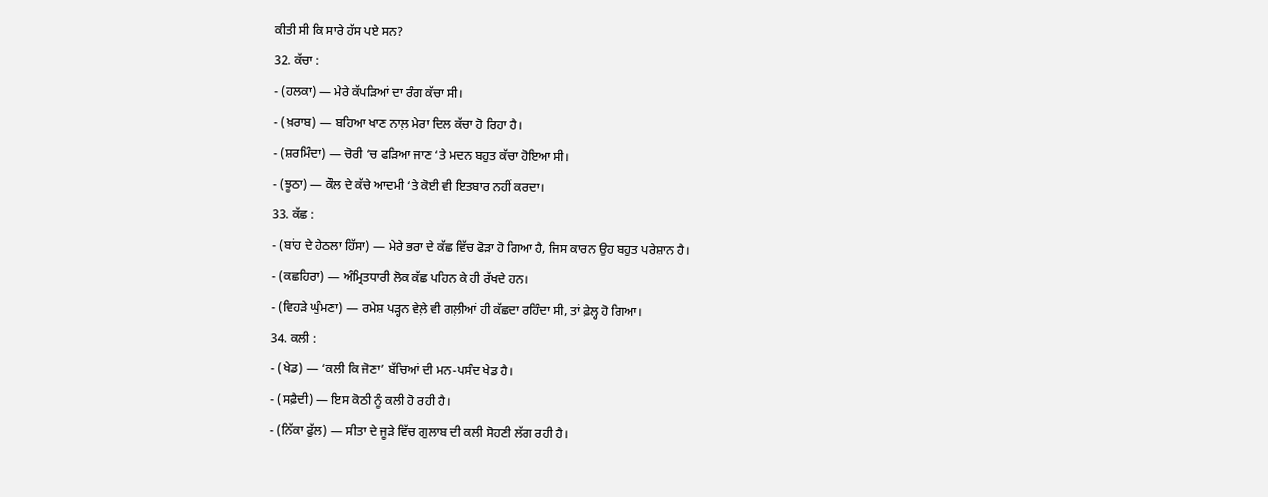ਕੀਤੀ ਸੀ ਕਿ ਸਾਰੇ ਹੱਸ ਪਏ ਸਨ?
32. ਕੱਚਾ :
- (ਹਲਕਾ) — ਮੇਰੇ ਕੱਪੜਿਆਂ ਦਾ ਰੰਗ ਕੱਚਾ ਸੀ।
- (ਖ਼ਰਾਬ) — ਬਹਿਆ ਖਾਣ ਨਾਲ਼ ਮੇਰਾ ਦਿਲ ਕੱਚਾ ਹੋ ਰਿਹਾ ਹੈ।
- (ਸ਼ਰਮਿੰਦਾ) — ਚੋਰੀ ‘ਚ ਫੜਿਆ ਜਾਣ ‘ਤੇ ਮਦਨ ਬਹੁਤ ਕੱਚਾ ਹੋਇਆ ਸੀ।
- (ਝੂਠਾ) — ਕੌਲ ਦੇ ਕੱਚੇ ਆਦਮੀ ‘ਤੇ ਕੋਈ ਵੀ ਇਤਬਾਰ ਨਹੀਂ ਕਰਦਾ।
33. ਕੱਛ :
- (ਬਾਂਹ ਦੇ ਹੇਠਲਾ ਹਿੱਸਾ) — ਮੇਰੇ ਭਰਾ ਦੇ ਕੱਛ ਵਿੱਚ ਫੋੜਾ ਹੋ ਗਿਆ ਹੈ, ਜਿਸ ਕਾਰਨ ਉਹ ਬਹੁਤ ਪਰੇਸ਼ਾਨ ਹੈ।
- (ਕਛਹਿਰਾ) — ਅੰਮ੍ਰਿਤਧਾਰੀ ਲੋਕ ਕੱਛ ਪਹਿਨ ਕੇ ਹੀ ਰੱਖਦੇ ਹਨ।
- (ਵਿਹੜੇ ਘੁੰਮਣਾ) — ਰਮੇਸ਼ ਪੜ੍ਹਨ ਵੇਲ਼ੇ ਵੀ ਗਲ਼ੀਆਂ ਹੀ ਕੱਛਦਾ ਰਹਿੰਦਾ ਸੀ, ਤਾਂ ਫ਼ੇਲ੍ਹ ਹੋ ਗਿਆ।
34. ਕਲੀ :
- (ਖੇਡ) — ‘ਕਲੀ ਕਿ ਜੋਣਾ’ ਬੱਚਿਆਂ ਦੀ ਮਨ-ਪਸੰਦ ਖੇਡ ਹੈ।
- (ਸਫ਼ੈਦੀ) — ਇਸ ਕੋਠੀ ਨੂੰ ਕਲੀ ਹੋ ਰਹੀ ਹੈ।
- (ਨਿੱਕਾ ਫੁੱਲ) — ਸੀਤਾ ਦੇ ਜੂੜੇ ਵਿੱਚ ਗੁਲਾਬ ਦੀ ਕਲੀ ਸੋਹਣੀ ਲੱਗ ਰਹੀ ਹੈ।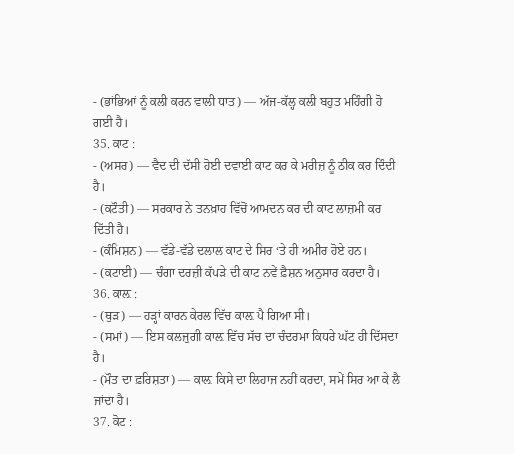- (ਭਾਂਭਿਆਂ ਨੂੰ ਕਲੀ ਕਰਨ ਵਾਲੀ ਧਾਤ) — ਅੱਜ-ਕੱਲ੍ਹ ਕਲੀ ਬਹੁਤ ਮਹਿੰਗੀ ਹੋ ਗਈ ਹੈ।
35. ਕਾਟ :
- (ਅਸਰ) — ਵੈਦ ਦੀ ਦੱਸੀ ਹੋਈ ਦਵਾਈ ਕਾਟ ਕਰ ਕੇ ਮਰੀਜ਼ ਨੂੰ ਠੀਕ ਕਰ ਦਿੰਦੀ ਹੈ।
- (ਕਟੌਤੀ) — ਸਰਕਾਰ ਨੇ ਤਨਖ਼ਾਹ ਵਿੱਚੋਂ ਆਮਦਨ ਕਰ ਦੀ ਕਾਟ ਲਾਜ਼ਮੀ ਕਰ ਦਿੱਤੀ ਹੈ।
- (ਕੰਮਿਸ਼ਨ) — ਵੱਡੇ-ਵੱਡੇ ਦਲਾਲ ਕਾਟ ਦੇ ਸਿਰ ‘ਤੇ ਹੀ ਅਮੀਰ ਹੋਏ ਹਨ।
- (ਕਟਾਈ) — ਚੰਗਾ ਦਰਜ਼ੀ ਕੱਪੜੇ ਦੀ ਕਾਟ ਨਵੇਂ ਫ਼ੈਸ਼ਨ ਅਨੁਸਾਰ ਕਰਦਾ ਹੈ।
36. ਕਾਲ਼ :
- (ਥੁੜ) — ਹੜ੍ਹਾਂ ਕਾਰਨ ਕੇਰਲ ਵਿੱਚ ਕਾਲ਼ ਪੈ ਗਿਆ ਸੀ।
- (ਸਮਾਂ) — ਇਸ ਕਲਜੁਗੀ ਕਾਲ਼ ਵਿੱਚ ਸੱਚ ਦਾ ਚੰਦਰਮਾ ਕਿਧਰੇ ਘੱਟ ਹੀ ਦਿੱਸਦਾ ਹੈ।
- (ਮੌਤ ਦਾ ਫ਼ਰਿਸ਼ਤਾ) — ਕਾਲ਼ ਕਿਸੇ ਦਾ ਲਿਹਾਜ ਨਹੀਂ ਕਰਦਾ, ਸਮੇਂ ਸਿਰ ਆ ਕੇ ਲੈ ਜਾਂਦਾ ਹੈ।
37. ਕੋਟ :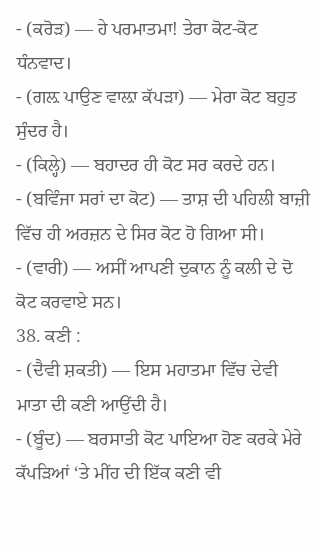- (ਕਰੋੜ) — ਹੇ ਪਰਮਾਤਮਾ! ਤੇਰਾ ਕੋਟ-ਕੋਟ ਧੰਨਵਾਦ।
- (ਗਲ਼ ਪਾਉਣ ਵਾਲ਼ਾ ਕੱਪੜਾ) — ਮੇਰਾ ਕੋਟ ਬਹੁਤ ਸੁੰਦਰ ਹੈ।
- (ਕਿਲ੍ਹੇ) — ਬਹਾਦਰ ਹੀ ਕੋਟ ਸਰ ਕਰਦੇ ਹਨ।
- (ਬਵਿੰਜਾ ਸਰਾਂ ਦਾ ਕੋਟ) — ਤਾਸ਼ ਦੀ ਪਹਿਲੀ ਬਾਜ਼ੀ ਵਿੱਚ ਹੀ ਅਰਜ਼ਨ ਦੇ ਸਿਰ ਕੋਟ ਹੋ ਗਿਆ ਸੀ।
- (ਵਾਰੀ) — ਅਸੀਂ ਆਪਣੀ ਦੁਕਾਨ ਨੂੰ ਕਲੀ ਦੇ ਦੋ ਕੋਟ ਕਰਵਾਏ ਸਨ।
38. ਕਣੀ :
- (ਦੈਵੀ ਸ਼ਕਤੀ) — ਇਸ ਮਹਾਤਮਾ ਵਿੱਚ ਦੇਵੀ ਮਾਤਾ ਦੀ ਕਣੀ ਆਉਂਦੀ ਹੈ।
- (ਬੂੰਦ) — ਬਰਸਾਤੀ ਕੋਟ ਪਾਇਆ ਹੋਣ ਕਰਕੇ ਮੇਰੇ ਕੱਪੜਿਆਂ ‘ਤੇ ਮੀਂਹ ਦੀ ਇੱਕ ਕਣੀ ਵੀ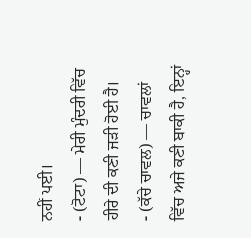ਨਹੀਂ ਪਈ।
- (ਟੋਟਾ) — ਮੇਰੀ ਮੁੰਦਰੀ ਵਿੱਚ ਹੀਰੇ ਦੀ ਕਣੀ ਜੜੀ ਹੋਈ ਹੈ।
- (ਕੱਚੇ ਚਾਵਲ) — ਚਾਵਲਾਂ ਵਿੱਚ ਅਜੇ ਕਣੀ ਬਾਕੀ ਹੈ, ਇਨ੍ਹਾਂ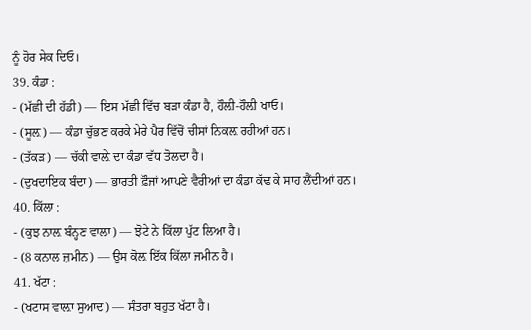ਨੂੰ ਹੋਰ ਸੇਕ ਦਿਓ।
39. ਕੰਡਾ :
- (ਮੱਛੀ ਦੀ ਹੱਡੀ) — ਇਸ ਮੱਛੀ ਵਿੱਚ ਬੜਾ ਕੰਡਾ ਹੈ, ਹੌਲ਼ੀ-ਹੌਲ਼ੀ ਖਾਓ।
- (ਸੂਲ਼) — ਕੰਡਾ ਚੁੱਭਣ ਕਰਕੇ ਮੇਰੇ ਪੈਰ ਵਿੱਚੋਂ ਚੀਸਾਂ ਨਿਕਲ਼ ਰਹੀਆਂ ਹਨ।
- (ਤੱਕੜ) — ਚੱਕੀ ਵਾਲ਼ੇ ਦਾ ਕੰਡਾ ਵੱਧ ਤੋਲਦਾ ਹੈ।
- (ਦੁਖਦਾਇਕ ਬੰਦਾ) — ਭਾਰਤੀ ਫ਼ੌਜਾਂ ਆਪਣੇ ਵੈਰੀਆਂ ਦਾ ਕੰਡਾ ਕੱਢ ਕੇ ਸਾਹ ਲੈਂਦੀਆਂ ਹਨ।
40. ਕਿੱਲਾ :
- (ਕੁਝ ਨਾਲ਼ ਬੰਨ੍ਹਣ ਵਾਲਾ) — ਝੋਟੇ ਨੇ ਕਿੱਲਾ ਪੁੱਟ ਲਿਆ ਹੈ।
- (8 ਕਨਾਲ ਜ਼ਮੀਨ) — ਉਸ ਕੋਲ਼ ਇੱਕ ਕਿੱਲਾ ਜਮੀਨ ਹੈ।
41. ਖੱਟਾ :
- (ਖਟਾਸ ਵਾਲ਼ਾ ਸੁਆਦ) — ਸੰਤਰਾ ਬਹੁਤ ਖੱਟਾ ਹੈ।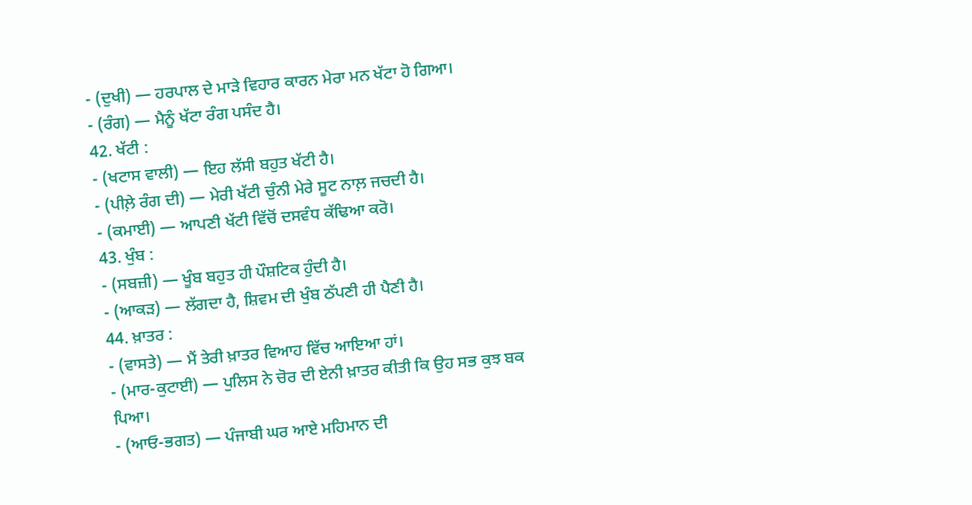- (ਦੁਖੀ) — ਹਰਪਾਲ ਦੇ ਮਾੜੇ ਵਿਹਾਰ ਕਾਰਨ ਮੇਰਾ ਮਨ ਖੱਟਾ ਹੋ ਗਿਆ।
- (ਰੰਗ) — ਮੈਨੂੰ ਖੱਟਾ ਰੰਗ ਪਸੰਦ ਹੈ।
42. ਖੱਟੀ :
- (ਖਟਾਸ ਵਾਲੀ) — ਇਹ ਲੱਸੀ ਬਹੁਤ ਖੱਟੀ ਹੈ।
- (ਪੀਲ਼ੇ ਰੰਗ ਦੀ) — ਮੇਰੀ ਖੱਟੀ ਚੁੰਨੀ ਮੇਰੇ ਸੂਟ ਨਾਲ਼ ਜਚਦੀ ਹੈ।
- (ਕਮਾਈ) — ਆਪਣੀ ਖੱਟੀ ਵਿੱਚੋਂ ਦਸਵੰਧ ਕੱਢਿਆ ਕਰੋ।
43. ਖੁੰਬ :
- (ਸਬਜ਼ੀ) — ਖੂੰਬ ਬਹੁਤ ਹੀ ਪੌਸ਼ਟਿਕ ਹੁੰਦੀ ਹੈ।
- (ਆਕੜ) — ਲੱਗਦਾ ਹੈ, ਸ਼ਿਵਮ ਦੀ ਖੁੰਬ ਠੱਪਣੀ ਹੀ ਪੈਣੀ ਹੈ।
44. ਖ਼ਾਤਰ :
- (ਵਾਸਤੇ) — ਮੈਂ ਤੇਰੀ ਖ਼ਾਤਰ ਵਿਆਹ ਵਿੱਚ ਆਇਆ ਹਾਂ।
- (ਮਾਰ-ਕੁਟਾਈ) — ਪੁਲਿਸ ਨੇ ਚੋਰ ਦੀ ਏਨੀ ਖ਼ਾਤਰ ਕੀਤੀ ਕਿ ਉਹ ਸਭ ਕੁਝ ਬਕ ਪਿਆ।
- (ਆਓ-ਭਗਤ) — ਪੰਜਾਬੀ ਘਰ ਆਏ ਮਹਿਮਾਨ ਦੀ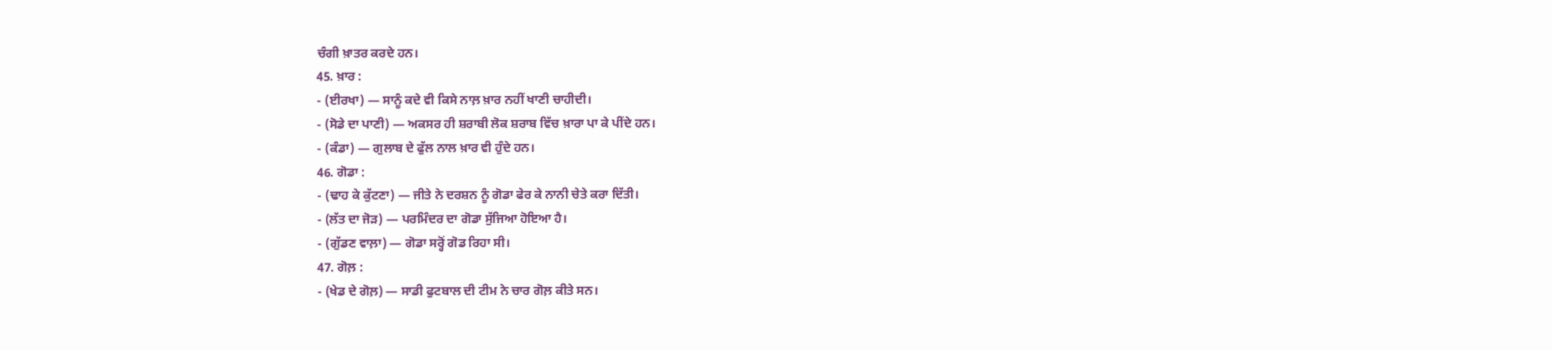ਚੰਗੀ ਖ਼ਾਤਰ ਕਰਦੇ ਹਨ।
45. ਖ਼ਾਰ :
- (ਈਰਖਾ) — ਸਾਨੂੰ ਕਦੇ ਵੀ ਕਿਸੇ ਨਾਲ਼ ਖ਼ਾਰ ਨਹੀਂ ਖਾਣੀ ਚਾਹੀਦੀ।
- (ਸੋਡੇ ਦਾ ਪਾਣੀ) — ਅਕਸਰ ਹੀ ਸ਼ਰਾਬੀ ਲੋਕ ਸ਼ਰਾਬ ਵਿੱਚ ਖ਼ਾਰਾ ਪਾ ਕੇ ਪੀਂਦੇ ਹਨ।
- (ਕੰਡਾ) — ਗੁਲਾਬ ਦੇ ਫੁੱਲ ਨਾਲ ਖ਼ਾਰ ਵੀ ਹੁੰਦੇ ਹਨ।
46. ਗੋਡਾ :
- (ਢਾਹ ਕੇ ਕੁੱਟਣਾ) — ਜੀਤੇ ਨੇ ਦਰਸ਼ਨ ਨੂੰ ਗੋਡਾ ਫੇਰ ਕੇ ਨਾਨੀ ਚੇਤੇ ਕਰਾ ਦਿੱਤੀ।
- (ਲੱਤ ਦਾ ਜੋੜ) — ਪਰਮਿੰਦਰ ਦਾ ਗੋਡਾ ਸੁੱਜਿਆ ਹੋਇਆ ਹੈ।
- (ਗੁੱਡਣ ਵਾਲ਼ਾ) — ਗੋਡਾ ਸਰ੍ਹੋਂ ਗੋਡ ਰਿਹਾ ਸੀ।
47. ਗੋਲ਼ :
- (ਖੇਡ ਦੇ ਗੋਲ਼) — ਸਾਡੀ ਫੁਟਬਾਲ ਦੀ ਟੀਮ ਨੇ ਚਾਰ ਗੋਲ਼ ਕੀਤੇ ਸਨ।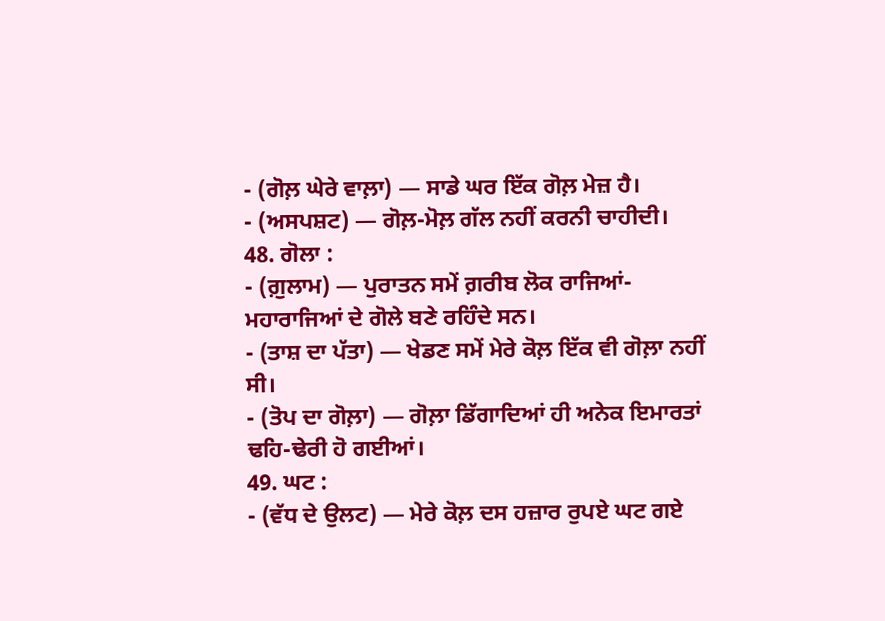- (ਗੋਲ਼ ਘੇਰੇ ਵਾਲ਼ਾ) — ਸਾਡੇ ਘਰ ਇੱਕ ਗੋਲ਼ ਮੇਜ਼ ਹੈ।
- (ਅਸਪਸ਼ਟ) — ਗੋਲ਼-ਮੋਲ਼ ਗੱਲ ਨਹੀਂ ਕਰਨੀ ਚਾਹੀਦੀ।
48. ਗੋਲਾ :
- (ਗ਼ੁਲਾਮ) — ਪੁਰਾਤਨ ਸਮੇਂ ਗ਼ਰੀਬ ਲੋਕ ਰਾਜਿਆਂ-ਮਹਾਰਾਜਿਆਂ ਦੇ ਗੋਲੇ ਬਣੇ ਰਹਿੰਦੇ ਸਨ।
- (ਤਾਸ਼ ਦਾ ਪੱਤਾ) — ਖੇਡਣ ਸਮੇਂ ਮੇਰੇ ਕੋਲ਼ ਇੱਕ ਵੀ ਗੋਲ਼ਾ ਨਹੀਂ ਸੀ।
- (ਤੋਪ ਦਾ ਗੋਲ਼ਾ) — ਗੋਲ਼ਾ ਡਿੱਗਾਦਿਆਂ ਹੀ ਅਨੇਕ ਇਮਾਰਤਾਂ ਢਹਿ-ਢੇਰੀ ਹੋ ਗਈਆਂ।
49. ਘਟ :
- (ਵੱਧ ਦੇ ਉਲਟ) — ਮੇਰੇ ਕੋਲ਼ ਦਸ ਹਜ਼ਾਰ ਰੁਪਏ ਘਟ ਗਏ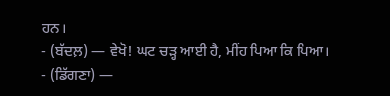ਹਨ।
- (ਬੱਦਲ਼) — ਵੇਖੋ! ਘਟ ਚੜ੍ਹ ਆਈ ਹੈ, ਮੀਂਹ ਪਿਆ ਕਿ ਪਿਆ।
- (ਡਿੱਗਣਾ) —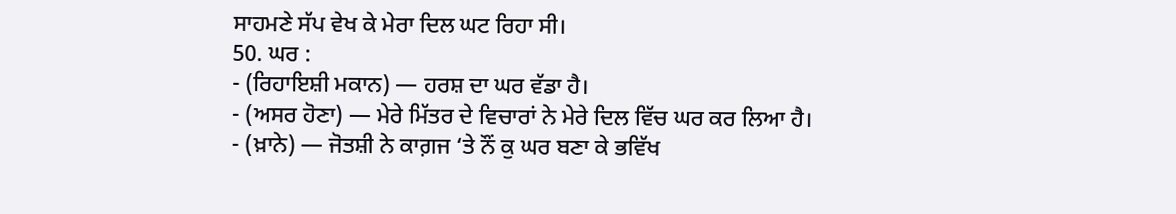ਸਾਹਮਣੇ ਸੱਪ ਵੇਖ ਕੇ ਮੇਰਾ ਦਿਲ ਘਟ ਰਿਹਾ ਸੀ।
50. ਘਰ :
- (ਰਿਹਾਇਸ਼ੀ ਮਕਾਨ) — ਹਰਸ਼ ਦਾ ਘਰ ਵੱਡਾ ਹੈ।
- (ਅਸਰ ਹੋਣਾ) — ਮੇਰੇ ਮਿੱਤਰ ਦੇ ਵਿਚਾਰਾਂ ਨੇ ਮੇਰੇ ਦਿਲ ਵਿੱਚ ਘਰ ਕਰ ਲਿਆ ਹੈ।
- (ਖ਼ਾਨੇ) — ਜੋਤਸ਼ੀ ਨੇ ਕਾਗ਼ਜ ‘ਤੇ ਨੌਂ ਕੁ ਘਰ ਬਣਾ ਕੇ ਭਵਿੱਖ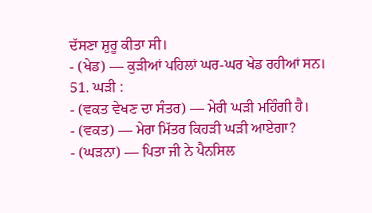ਦੱਸਣਾ ਸ਼ੁਰੂ ਕੀਤਾ ਸੀ।
- (ਖੇਡ) — ਕੁੜੀਆਂ ਪਹਿਲਾਂ ਘਰ-ਘਰ ਖੇਡ ਰਹੀਆਂ ਸਨ।
51. ਘੜੀ :
- (ਵਕਤ ਵੇਖਣ ਦਾ ਸੰਤਰ) — ਮੇਰੀ ਘੜੀ ਮਹਿੰਗੀ ਹੈ।
- (ਵਕਤ) — ਮੇਰਾ ਮਿੱਤਰ ਕਿਹੜੀ ਘੜੀ ਆਏਗਾ?
- (ਘੜਨਾ) — ਪਿਤਾ ਜੀ ਨੇ ਪੈਨਸਿਲ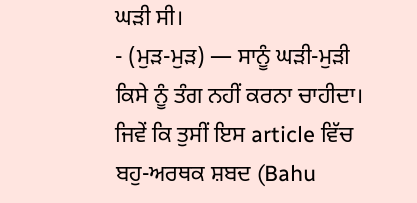ਘੜੀ ਸੀ।
- (ਮੁੜ-ਮੁੜ) — ਸਾਨੂੰ ਘੜੀ-ਮੁੜੀ ਕਿਸੇ ਨੂੰ ਤੰਗ ਨਹੀਂ ਕਰਨਾ ਚਾਹੀਦਾ।
ਜਿਵੇਂ ਕਿ ਤੁਸੀਂ ਇਸ article ਵਿੱਚ ਬਹੁ-ਅਰਥਕ ਸ਼ਬਦ (Bahu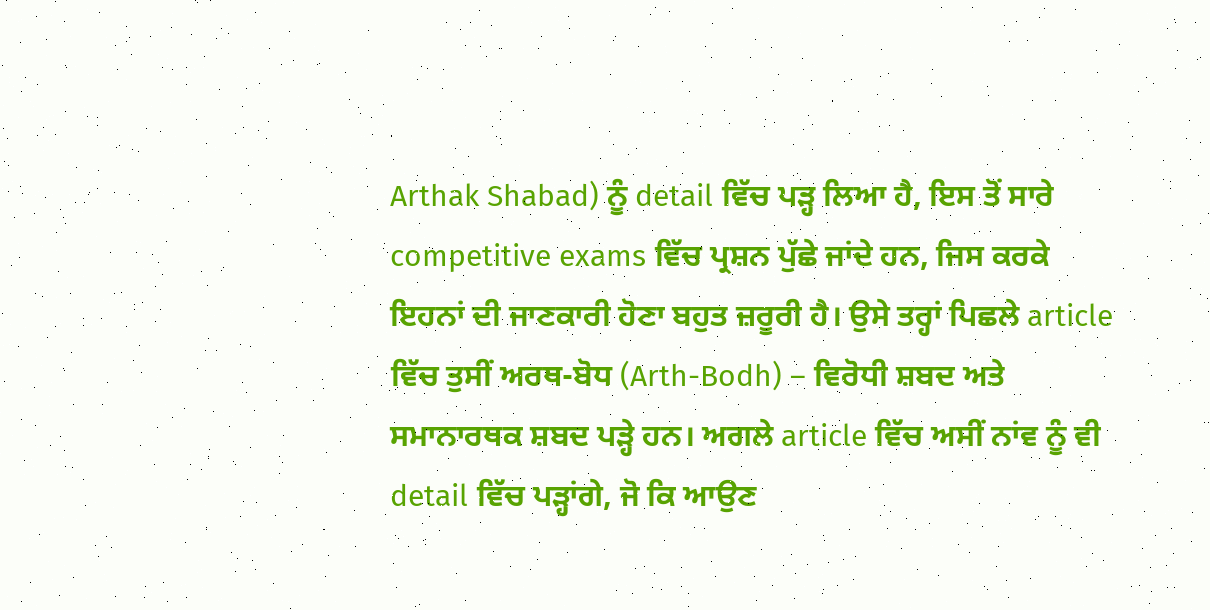Arthak Shabad) ਨੂੰ detail ਵਿੱਚ ਪੜ੍ਹ ਲਿਆ ਹੈ, ਇਸ ਤੋਂ ਸਾਰੇ competitive exams ਵਿੱਚ ਪ੍ਰਸ਼ਨ ਪੁੱਛੇ ਜਾਂਦੇ ਹਨ, ਜਿਸ ਕਰਕੇ ਇਹਨਾਂ ਦੀ ਜਾਣਕਾਰੀ ਹੋਣਾ ਬਹੁਤ ਜ਼ਰੂਰੀ ਹੈ। ਉਸੇ ਤਰ੍ਹਾਂ ਪਿਛਲੇ article ਵਿੱਚ ਤੁਸੀਂ ਅਰਥ-ਬੋਧ (Arth-Bodh) – ਵਿਰੋਧੀ ਸ਼ਬਦ ਅਤੇ ਸਮਾਨਾਰਥਕ ਸ਼ਬਦ ਪੜ੍ਹੇ ਹਨ। ਅਗਲੇ article ਵਿੱਚ ਅਸੀਂ ਨਾਂਵ ਨੂੰ ਵੀ detail ਵਿੱਚ ਪੜ੍ਹਾਂਗੇ, ਜੋ ਕਿ ਆਉਣ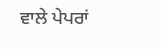ਵਾਲੇ ਪੇਪਰਾਂ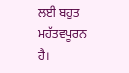ਲਈ ਬਹੁਤ ਮਹੱਤਵਪੂਰਨ ਹੈ।